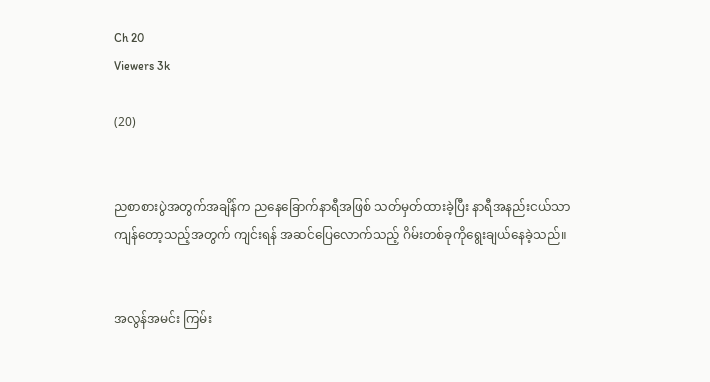Ch 20
Viewers 3k

(20)


ညစာစားပွဲအတွက်အချိန်က ညနေခြောက်နာရီအဖြစ် သတ်မှတ်ထားခဲ့ပြီး နာရီအနည်းငယ်သာကျန်တော့သည့်အတွက် ကျင်းရန် အဆင်ပြေလောက်သည့် ဂိမ်းတစ်ခုကိုရွေးချယ်နေခဲ့သည်။


အလွန်အမင်း ကြမ်း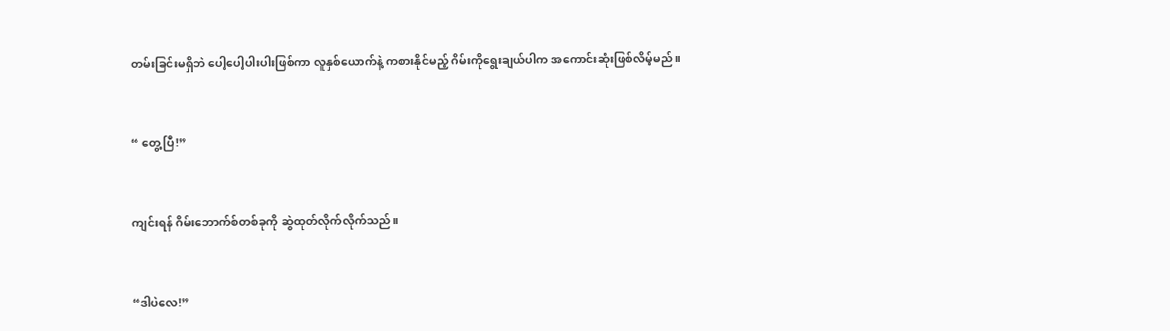တမ်းခြင်းမရှိဘဲ ပေါ့ပေါ့ပါးပါးဖြစ်ကာ လူနှစ်ယောက်နဲ့ ကစားနိုင်မည့် ဂိမ်းကိုရွေးချယ်ပါက အကောင်းဆုံးဖြစ်လိမ့်မည်။


“ တွေ့ပြီ!”


ကျင်းရန် ဂိမ်းဘောက်စ်တစ်ခုကို ဆွဲထုတ်လိုက်လိုက်သည်။


“ဒါပဲလေ!”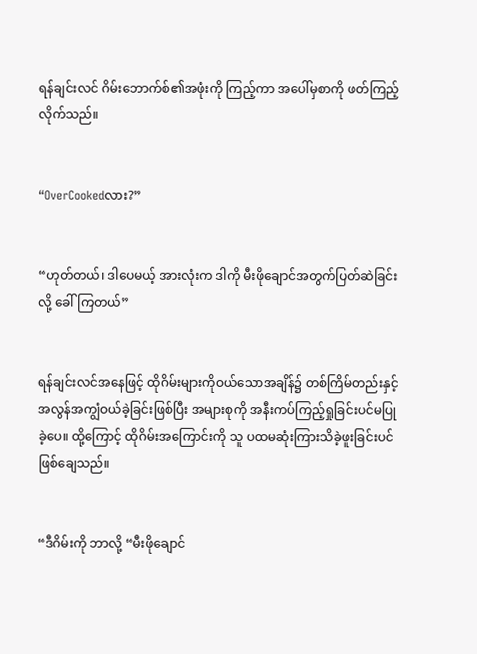ရန်ချင်းလင် ဂိမ်းဘောက်စ်၏အဖုံးကို ကြည့်ကာ အပေါ်မှစာကို ဖတ်ကြည့်လိုက်သည်။


“OverCookedလား?”


“ဟုတ်တယ်၊ ဒါပေမယ့် အားလုံးက ဒါကို မီးဖိုချောင်အတွက်ပြတ်ဆဲခြင်းလို့ ခေါ်ကြတယ်”


ရန်ချင်းလင်အနေဖြင့် ထိုဂိမ်းများကိုဝယ်သောအချိန်၌ တစ်ကြိမ်တည်းနှင့် အလွန်အကျွံဝယ်ခဲ့ခြင်းဖြစ်ပြီး အများစုကို အနီးကပ်ကြည့်ရှုခြင်းပင်မပြုခဲ့ပေ။ ထို့ကြောင့် ထိုဂိမ်းအကြောင်းကို သူ ပထမဆုံးကြားသိခဲ့ဖူးခြင်းပင်ဖြစ်ချေသည်။


“ဒီဂိမ်းကို ဘာလို့ “မီးဖိုချောင်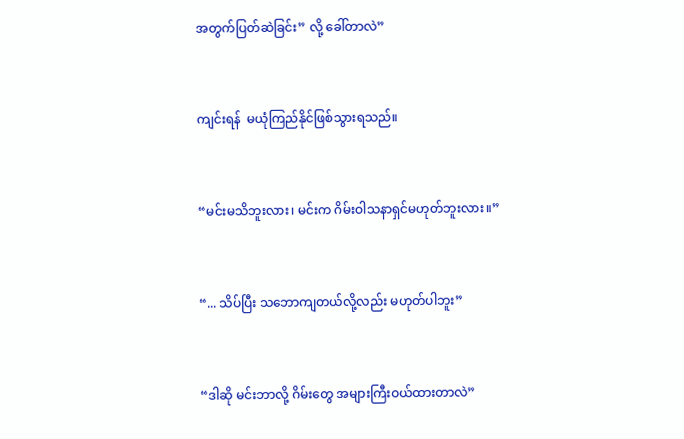အတွက်ပြတ်ဆဲခြင်း” လို့ ခေါ်တာလဲ”


ကျင်းရန်  မယုံကြည်နိုင်ဖြစ်သွားရသည်။


“မင်းမသိဘူးလား၊ မင်းက ဂိမ်းဝါသနာရှင်မဟုတ်ဘူးလား။”


“... သိပ်ပြီး သဘောကျတယ်လို့လည်း မဟုတ်ပါဘူး”


“ဒါဆို မင်းဘာလို့ ဂိမ်းတွေ အများကြီးဝယ်ထားတာလဲ”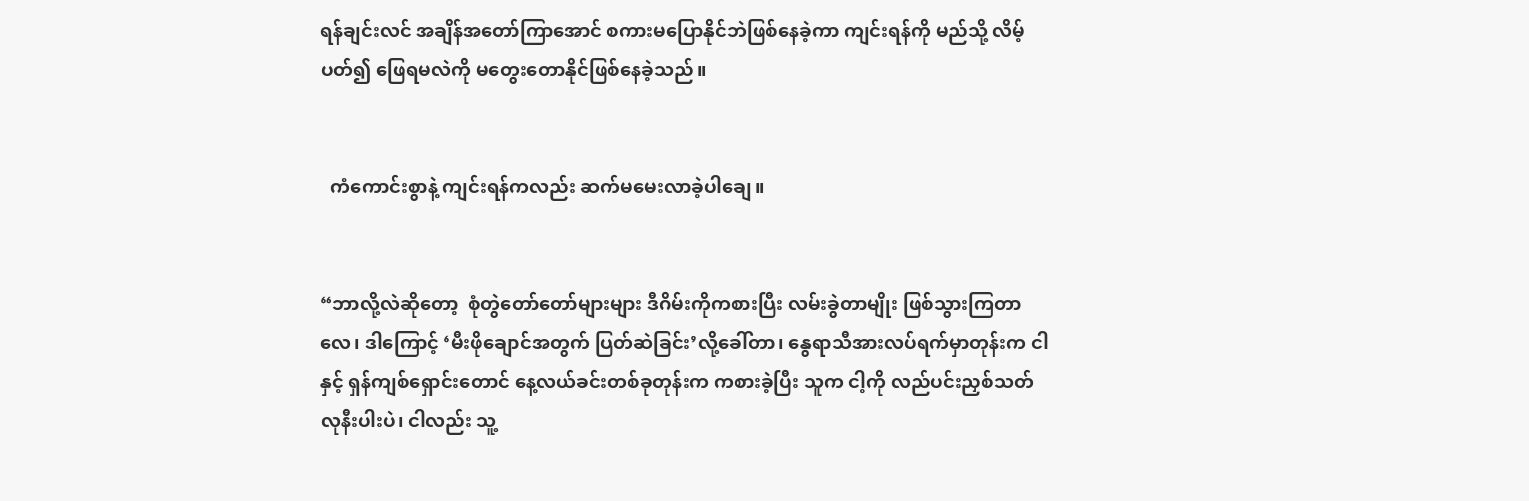ရန်ချင်းလင် အချိန်အတော်ကြာအောင် စကားမပြောနိုင်ဘဲဖြစ်နေခဲ့ကာ ကျင်းရန်ကို မည်သို့ လိမ့်ပတ်၍ ဖြေရမလဲကို မတွေးတောနိုင်ဖြစ်နေခဲ့သည်။


  ကံကောင်းစွာနဲ့ ကျင်းရန်ကလည်း ဆက်မမေးလာခဲ့ပါချေ။


“ဘာလို့လဲဆိုတော့  စုံတွဲတော်တော်များများ ဒီဂိမ်းကိုကစားပြီး လမ်းခွဲတာမျိုး ဖြစ်သွားကြတာလေ၊ ဒါကြောင့် ‘မီးဖိုချောင်အတွက် ပြတ်ဆဲခြင်း’လို့ခေါ်တာ၊ နွေရာသီအားလပ်ရက်မှာတုန်းက ငါနှင့် ရှန်ကျစ်ရှောင်းတောင် နေ့လယ်ခင်းတစ်ခုတုန်းက ကစားခဲ့ပြီး သူက ငါ့ကို လည်ပင်းညှစ်သတ်လုနီးပါးပဲ၊ ငါလည်း သူ့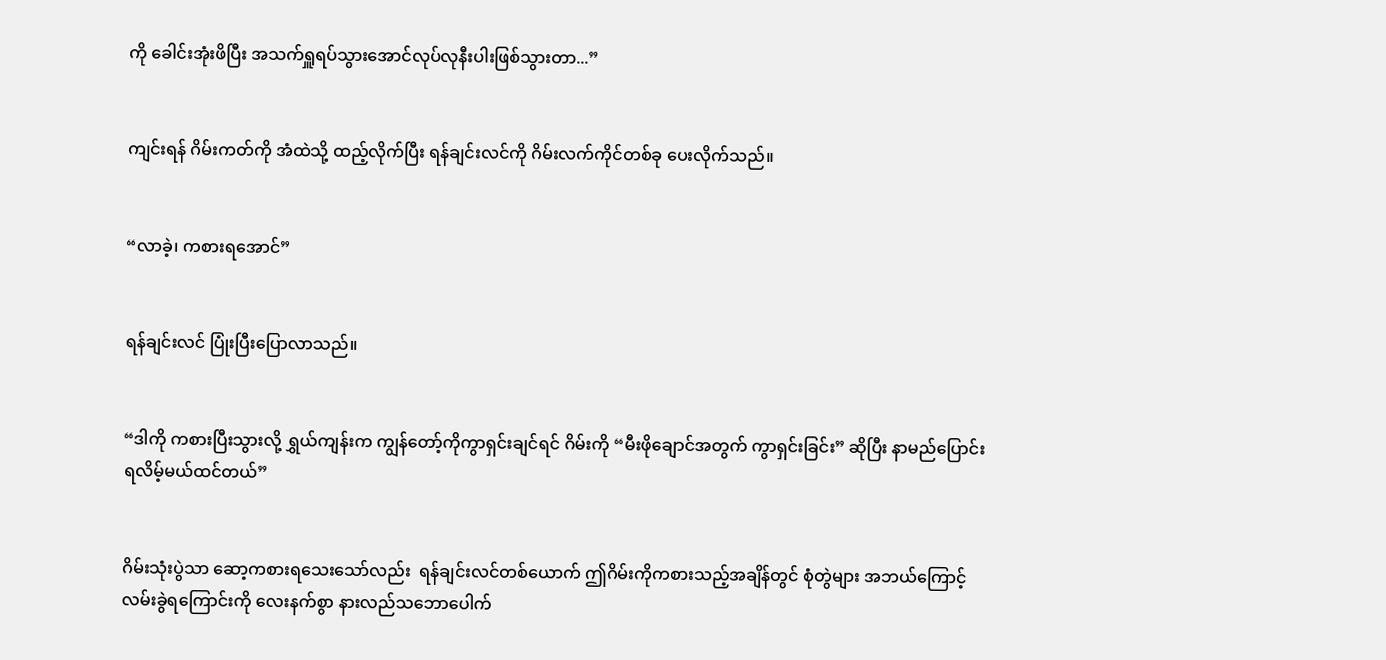ကို ခေါင်းအုံးဖိပြီး အသက်ရှူရပ်သွားအောင်လုပ်လုနီးပါးဖြစ်သွားတာ...”


ကျင်းရန် ဂိမ်းကတ်ကို အံထဲသို့ ထည့်လိုက်ပြီး ရန်ချင်းလင်ကို ဂိမ်းလက်ကိုင်တစ်ခု ပေးလိုက်သည်။


“လာခဲ့၊ ကစားရအောင်”


ရန်ချင်းလင် ပြုံးပြီးပြောလာသည်။


“ဒါကို ကစားပြီးသွားလို့ ရွှယ်ကျန်းက ကျွန်တော့်ကိုကွာရှင်းချင်ရင် ဂိမ်းကို “မီးဖိုချောင်အတွက် ကွာရှင်းခြင်း” ဆိုပြီး နာမည်ပြောင်းရလိမ့်မယ်ထင်တယ်”


ဂိမ်းသုံးပွဲသာ ဆော့ကစားရသေးသော်လည်း  ရန်ချင်းလင်တစ်ယောက် ဤဂိမ်းကိုကစားသည့်အချိန်တွင် စုံတွဲများ အဘယ်ကြောင့် လမ်းခွဲရကြောင်းကို လေးနက်စွာ နားလည်သဘောပေါက်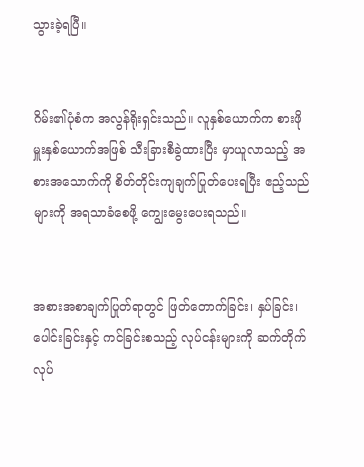သွားခဲ့ရပြီ။


ဂိမ်း၏ပုံစံက အလွန်ရိုးရှင်းသည်။ လူနှစ်ယောက်က စားဖိုမှူးနှစ်ယောက်အဖြစ် သီးခြားစီခွဲထားပြီး မှာယူလာသည့် အစားအသောက်ကို စိတ်တိုင်းကျချက်ပြုတ်ပေးရပြီး ဧည့်သည်များကို အရသာခံစေဖို့ ကျွေးမွေးပေးရသည်။


အစားအစာချက်ပြုတ်ရာတွင် ဖြတ်တောက်ခြင်း၊ နှပ်ခြင်း၊ ပေါင်းခြင်းနှင့် ကင်ခြင်းစသည့် လုပ်ငန်းများကို ဆက်တိုက်လုပ်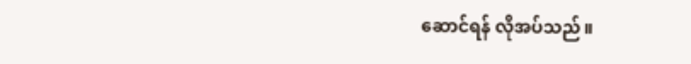ဆောင်ရန် လိုအပ်သည်။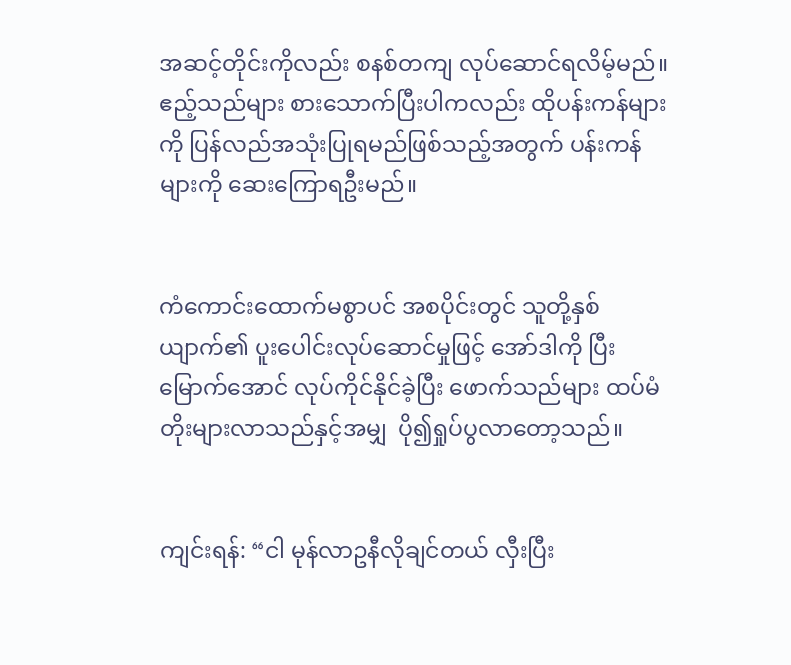အဆင့်တိုင်းကိုလည်း စနစ်တကျ လုပ်ဆောင်ရလိမ့်မည်။ ဧည့်သည်များ စားသောက်ပြီးပါကလည်း ထိုပန်းကန်များကို ပြန်လည်အသုံးပြုရမည်ဖြစ်သည့်အတွက် ပန်းကန်များကို ဆေးကြောရဦးမည်။


ကံကောင်းထောက်မစွာပင် အစပိုင်းတွင် သူတို့နှစ်ယျာက်၏ ပူးပေါင်းလုပ်ဆောင်မှုဖြင့် အော်ဒါကို ပြီးမြောက်အောင် လုပ်ကိုင်နိုင်ခဲ့ပြီး ဖောက်သည်များ ထပ်မံတိုးများလာသည်နှင့်အမျှ  ပို၍ရှုပ်ပွလာတော့သည်။


ကျင်းရန်: “ငါ မုန်လာဥနီလိုချင်တယ် လှီးပြီး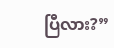ပြီလား?”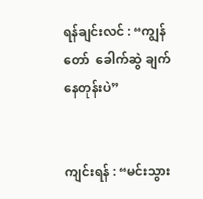ရန်ချင်းလင် : “ကျွန်တော်  ခေါက်ဆွဲ ချက်နေတုန်းပဲ”


ကျင်းရန် : “မင်းသွား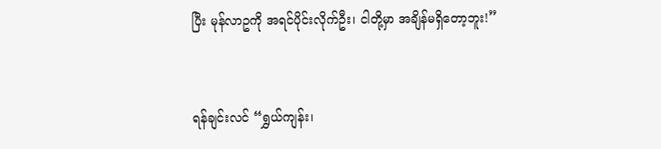ပြီး မုန်လာဥကို အရင်ပိုင်းလိုက်ဦး၊ ငါတို့မှာ အချိန်မရှိတော့ဘူး!”


ရန်ချင်းလင် “ရွှယ်ကျန်း၊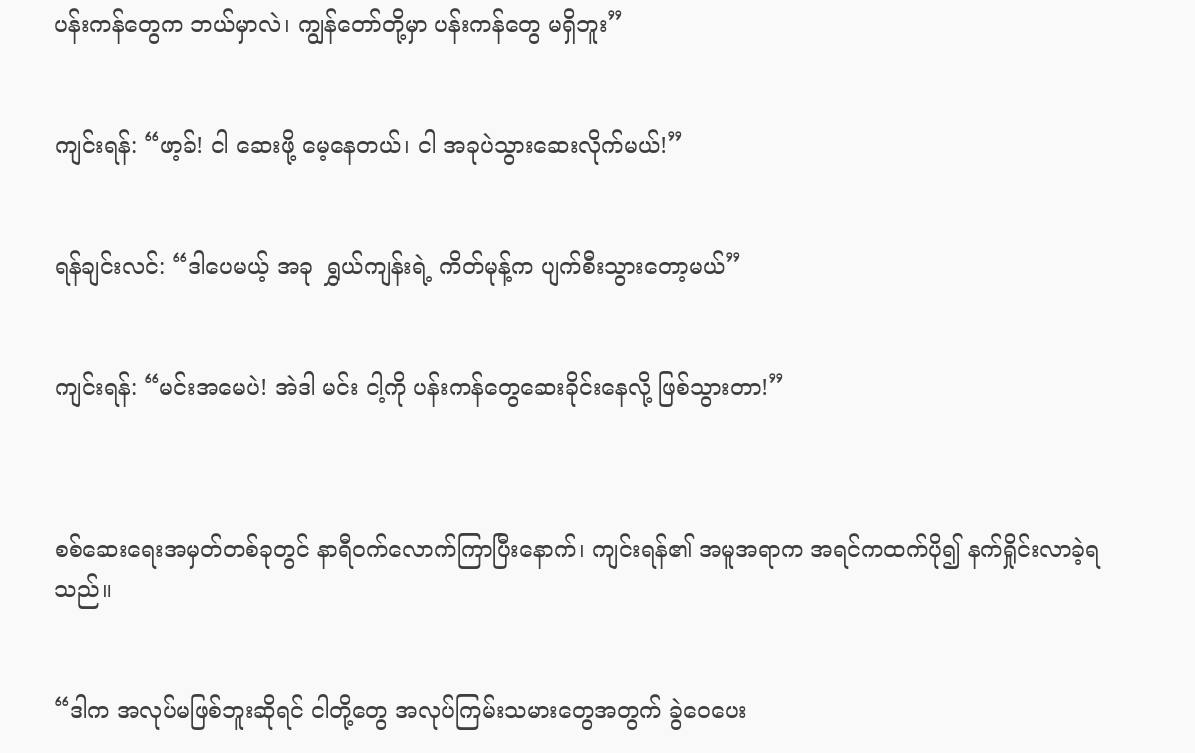ပန်းကန်တွေက ဘယ်မှာလဲ၊ ကျွန်တော်တို့မှာ ပန်းကန်တွေ မရှိဘူး”


ကျင်းရန်: “ဖာ့ခ်! ငါ ဆေးဖို့ မေ့နေတယ်၊ ငါ အခုပဲသွားဆေးလိုက်မယ်!”


ရန်ချင်းလင်: “ဒါပေမယ့် အခု  ရွှယ်ကျန်းရဲ့ ကိတ်မုန့်က ပျက်စီးသွားတော့မယ်”


ကျင်းရန်: “မင်းအမေပဲ! အဲဒါ မင်း ငါ့ကို ပန်းကန်တွေဆေးခိုင်းနေလို့ ဖြစ်သွားတာ!”



စစ်ဆေးရေးအမှတ်တစ်ခုတွင် နာရီဝက်လောက်ကြာပြီးနောက်၊ ကျင်းရန်၏ အမူအရာက အရင်ကထက်ပို၍ နက်ရှိုင်းလာခဲ့ရသည်။


“ဒါက အလုပ်မဖြစ်ဘူးဆိုရင် ငါတို့တွေ အလုပ်ကြမ်းသမားတွေအတွက် ခွဲဝေပေး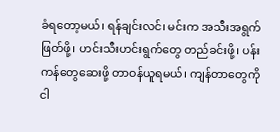ခံရတော့မယ်၊ ရန်ချင်းလင်၊ မင်းက အသီးအရွက်ဖြတ်ဖို့၊ ဟင်းသီးဟင်းရွက်တွေ တည်ခင်းဖို့၊ ပန်းကန်တွေဆေးဖို့ တာဝန်ယူရမယ်၊ ကျန်တာတွေကို ငါ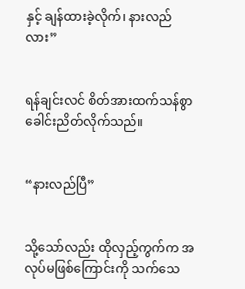နှင့် ချန်ထားခဲ့လိုက်၊ နားလည်လား”


ရန်ချင်းလင် စိတ်အားထက်သန်စွာ ခေါင်းညိတ်လိုက်သည်။


“နားလည်ပြီ”


သို့သော်လည်း ထိုလှည့်ကွက်က အလုပ်မဖြစ်ကြောင်းကို သက်သေ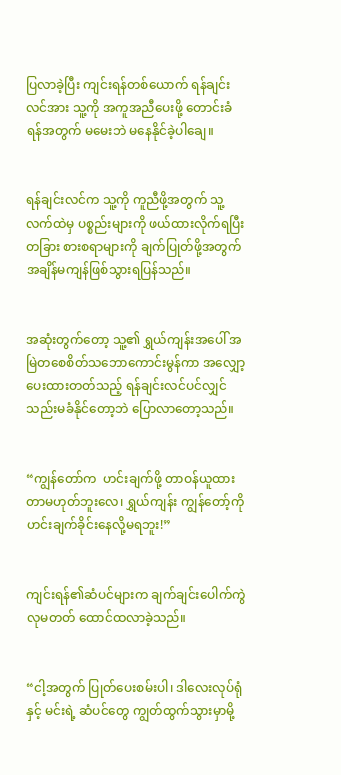ပြလာခဲ့ပြီး ကျင်းရန်တစ်ယောက် ရန်ချင်းလင်အား သူ့ကို အကူအညီပေးဖို့ တောင်းခံရန်အတွက် မမေးဘဲ မနေနိုင်ခဲ့ပါချေ။


ရန်ချင်းလင်က သူ့ကို ကူညီဖို့အတွက် သူ့လက်ထဲမှ ပစ္စည်းများကို ဖယ်ထားလိုက်ရပြီး တခြား စားစရာများကို ချက်ပြုတ်ဖို့အတွက် အချိန်မကျန်ဖြစ်သွားရပြန်သည်။


အဆုံးတွက်တော့ သူ့၏ ရွှယ်ကျန်းအပေါ် အမြဲတစေစိတ်သဘောကောင်းမွန်ကာ အလျှော့ပေးထားတတ်သည့် ရန်ချင်းလင်ပင်လျှင် သည်းမခံနိုင်တော့ဘဲ ပြောလာတော့သည်။


“ကျွန်တော်က  ဟင်းချက်ဖို့ တာဝန်ယူထားတာမဟုတ်ဘူးလေ၊ ရွှယ်ကျန်း ကျွန်တော့်ကို ဟင်းချက်ခိုင်းနေလို့မရဘူး!”


ကျင်းရန်၏ဆံပင်များက ချက်ချင်းပေါက်ကွဲလုမတတ် ထောင်ထလာခဲ့သည်။


“ငါ့အတွက် ပြုတ်ပေးစမ်းပါ၊ ဒါလေးလုပ်ရုံနှင့် မင်းရဲ့ ဆံပင်တွေ ကျွတ်ထွက်သွားမှာမို့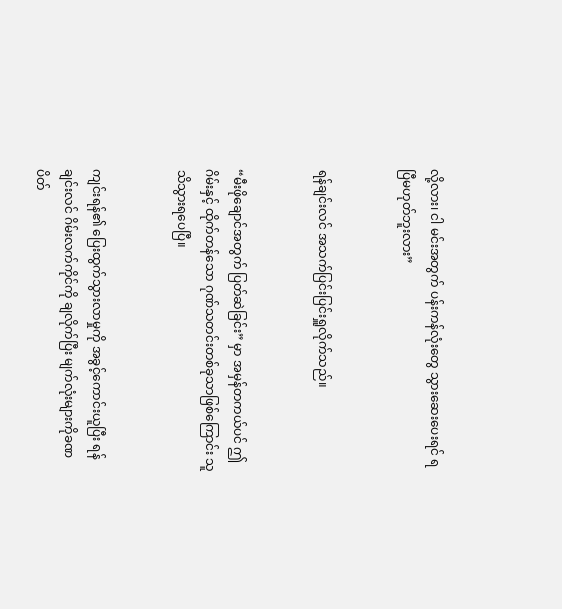လို့လား၊ ငါ မင်းအတွက် ပန်းကန်လုံးတွေ သွားဆေးပေးရင် ရပြီမဟုတ်ဘူးလား”


ရန်ချင်းလင် အသက်ပြင်းပြင်းရှူလိုက်သည်။


“မီးဖိုချောင်အတွက် ပြတ်ဆဲခြင်း” မှာ အမှန်တကယ်ပင် ဤဂိမ်းနှင့် ထိုက်တန်သော ဂုဏ်သတင်းတစ်ခုသာဖြစ်ကြောင်း သူ သိသွားရပေပြီ။


ကျင်းရန်၏ ပြေးထွက်သွားလာမှုကို အခွင့်ကောင်းယူပြီး ရန်ချင်းလင် ဂိမ်းလက်ကိုင်ကို ချလိုက်ပြီး မျက်လုံးများကိုခဏပိတ်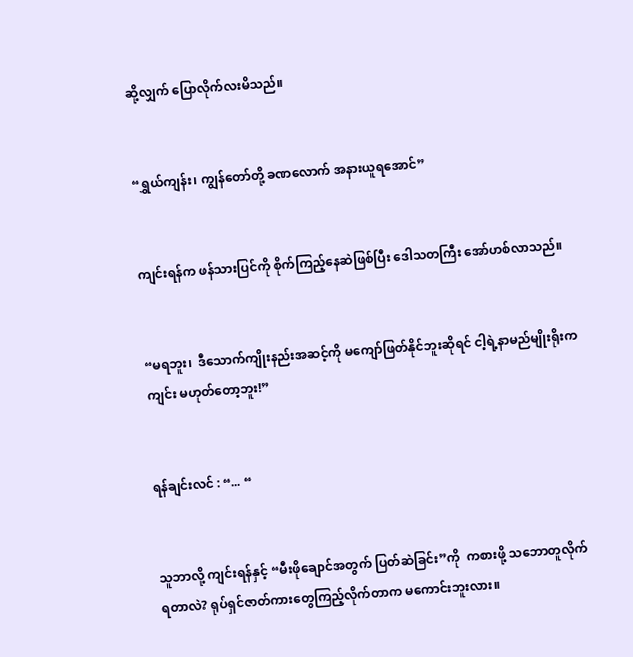ဆို့လျှက် ပြောလိုက်လးမိသည်။


“ရွှယ်ကျန်း၊ ကျွန်တော်တို့ ခဏလောက် အနားယူရအောင်”


ကျင်းရန်က ဖန်သားပြင်ကို စိုက်ကြည့်နေဆဲဖြစ်ပြီး ဒေါသတကြီး အော်ဟစ်လာသည်။


“မရဘူး၊  ဒီသောက်ကျိုးနည်းအဆင့်ကို မကျော်ဖြတ်နိုင်ဘူးဆိုရင် ငါ့ရဲ့နာမည်မျိုးရိုးက ကျင်း မဟုတ်တော့ဘူး!”


ရန်ချင်းလင် : “... “


သူဘာလို့ ကျင်းရန်နှင့် “မီးဖိုချောင်အတွက် ပြတ်ဆဲခြင်း”ကို  ကစားဖို့ သဘောတူလိုက်ရတာလဲ? ရုပ်ရှင်ဇာတ်ကားတွေကြည့်လိုက်တာက မကောင်းဘူးလား။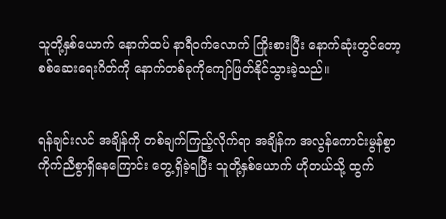သူတို့နှစ်ယောက် နောက်ထပ် နာရီဝက်လောက် ကြိုးစားပြီး နောက်ဆုံးတွင်တော့ စစ်ဆေးရေးဂိတ်ကို နောက်တစ်ခုကိုကျော်ဖြတ်နိုင်သွားခဲ့သည်။


ရန်ချင်းလင် အချိန်ကို တစ်ချက်ကြည့်လိုက်ရာ အချိန်က အလွန်ကောင်းမွန်စွာ ကိုက်ညီစွာရှိနေကြောင်း တွေ့ရှိခဲ့ရပြီး သူတို့နှစ်ယောက် ဟိုတယ်သို့ ထွက်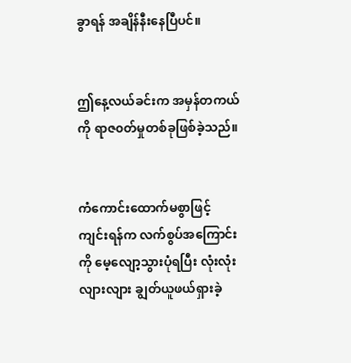ခွာရန် အချိန်နီးနေပြီပင်။


ဤနေ့လယ်ခင်းက အမှန်တကယ်ကို ရာဇ၀တ်မှုတစ်ခုဖြစ်ခဲ့သည်။


ကံကောင်းထောက်မစွာဖြင့် ကျင်းရန်က လက်စွပ်အကြောင်းကို မေ့လျော့သွားပုံရပြီး လုံးလုံးလျားလျား ချွတ်ယူဖယ်ရှားခဲ့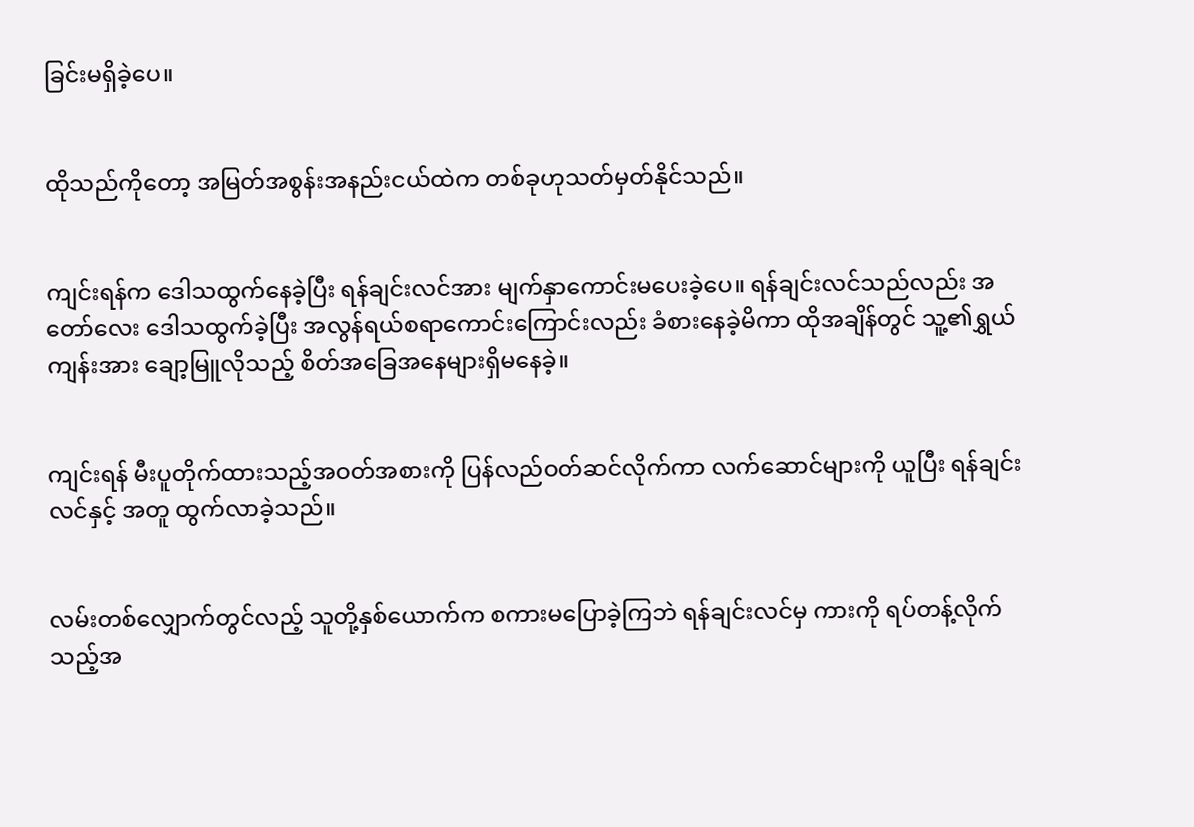ခြင်းမရှိခဲ့ပေ။


ထိုသည်ကိုတော့ အမြတ်အစွန်းအနည်းငယ်ထဲက တစ်ခုဟုသတ်မှတ်နိုင်သည်။


ကျင်းရန်က ဒေါသထွက်နေခဲ့ပြီး ရန်ချင်းလင်အား မျက်နှာကောင်းမပေးခဲ့ပေ။ ရန်ချင်းလင်သည်လည်း အတော်လေး ဒေါသထွက်ခဲ့ပြီး အလွန်ရယ်စရာကောင်းကြောင်းလည်း ခံစားနေခဲ့မိကာ ထိုအချိန်တွင် သူ့၏ရွှယ်ကျန်းအား ချော့မြူလိုသည့် စိတ်အခြေအနေများရှိမနေခဲ့။


ကျင်းရန် မီးပူတိုက်ထားသည့်အဝတ်အစားကို ပြန်လည်ဝတ်ဆင်လိုက်ကာ လက်ဆောင်များကို ယူပြီး ရန်ချင်းလင်နှင့် အတူ ထွက်လာခဲ့သည်။


လမ်းတစ်လျှောက်တွင်လည့် သူတို့နှစ်ယောက်က စကားမပြောခဲ့ကြဘဲ ရန်ချင်းလင်မှ ကားကို ရပ်တန့်လိုက်သည့်အ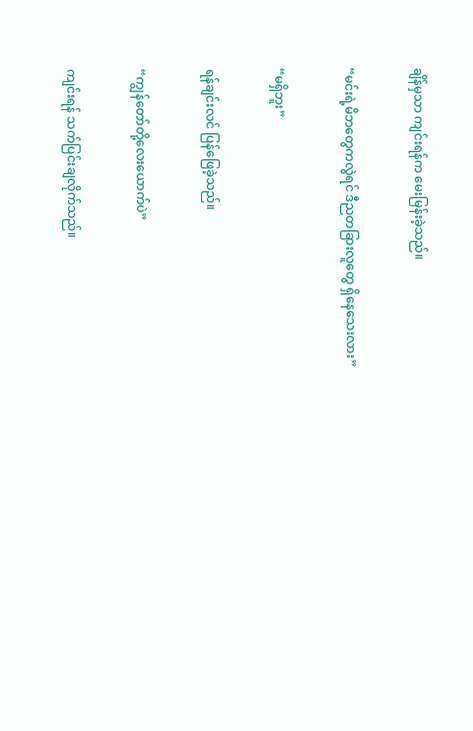ချိန်မှသာ ကျင်းရန်က မေးမြန်းခဲ့သည်။


“မင်းရဲ့မိဘတွေကလွဲရင် ဒီညတခြားလူတွေ ရှိနေသေးလား”


“မရှိဘူး”


ရန်ချင်းလင် ပြန်ဖြေခဲ့သည်။


“ကျွန်တော်တို့လေးယောက်ပဲ”


ကျင်းရန် သက်ပြင်းချလိုက်သည်။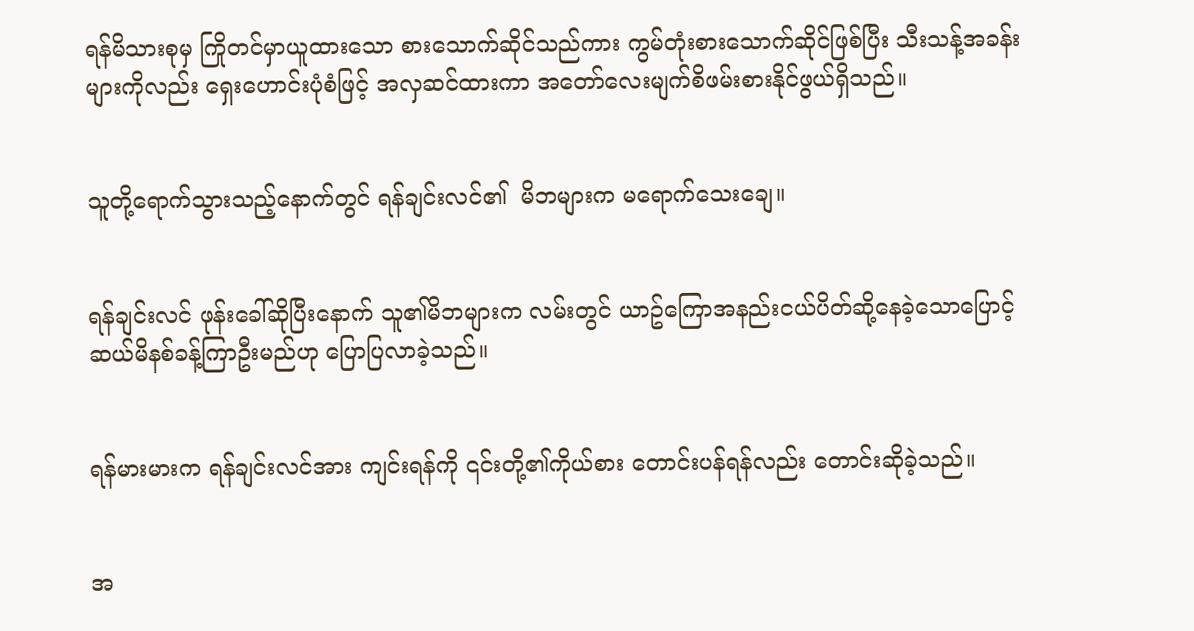ရန်မိသားစုမှ ကြိုတင်မှာယူထားသော စားသောက်ဆိုင်သည်ကား ကွမ်တုံးစားသောက်ဆိုင်ဖြစ်ပြီး သီးသန့်အခန်းများကိုလည်း ရှေးဟောင်းပုံစံဖြင့် အလှဆင်ထားကာ အတော်လေးမျက်စိဖမ်းစားနိုင်ဖွယ်ရှိသည်။


သူတို့ရောက်သွားသည့်နောက်တွင် ရန်ချင်းလင်၏  မိဘများက မရောက်သေးချေ။


ရန်ချင်းလင် ဖုန်းခေါ်ဆိုပြီးနောက် သူ၏မိဘများက လမ်းတွင် ယာဥ်ကြောအနည်းငယ်ပိတ်ဆို့နေခဲ့သောပြောင့် ဆယ်မိနစ်ခန့်ကြာဦးမည်ဟု ပြောပြလာခဲ့သည်။


ရန်မားမားက ရန်ချင်းလင်အား ကျင်းရန်ကို ၎င်းတို့၏ကိုယ်စား တောင်းပန်ရန်လည်း တောင်းဆိုခဲ့သည်။


အ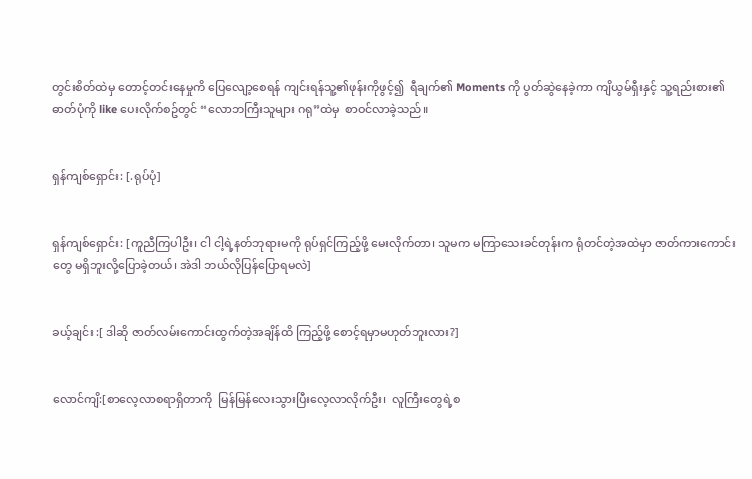တွင်းစိတ်ထဲမှ တောင့်တင်းနေမှုကိ ပြေလျော့စေရန် ကျင်းရန်သူ့၏ဖုန်းကိုဖွင့်၍  ရီချက်၏ Moments ကို ပွတ်ဆွဲနေခဲ့ကာ ကျိယွမ်ရှီးနှင့် သူ့ရည်းစား၏ ဓာတ်ပုံကို like ပေးလိုက်စဥ်တွင် “လောဘကြီးသူများ ဂရု”ထဲမှ  စာဝင်လာခဲ့သည်။


ရှန်ကျစ်ရှောင်း: [.ရုပ်ပုံ]


ရှန်ကျစ်ရှောင်း: [ကူညီကြပါဦး၊ ငါ ငါ့ရဲ့နတ်ဘုရားမကို ရုပ်ရှင်ကြည့်ဖို့ မေးလိုက်တာ၊ သူမက မကြာသေးခင်တုန်းက ရုံတင်တဲ့အထဲမှာ ဇာတ်ကားကောင်းတွေ မရှိဘူးလို့ပြောခဲ့တယ်၊ အဲဒါ ဘယ်လိုပြန်ပြောရမလဲ]


ခယ့်ချင်း :[ ဒါဆို ဇာတ်လမ်းကောင်းထွက်တဲ့အချိန်ထိ ကြည့်ဖို့ စောင့်ရမှာမဟုတ်ဘူးလား?]


လောင်ကျိ:[စာလေ့လာစရာရှိတာကို  မြန်မြန်လေးသွားပြီးလေ့လာလိုက်ဦး၊  လူကြီးတွေရဲ့စ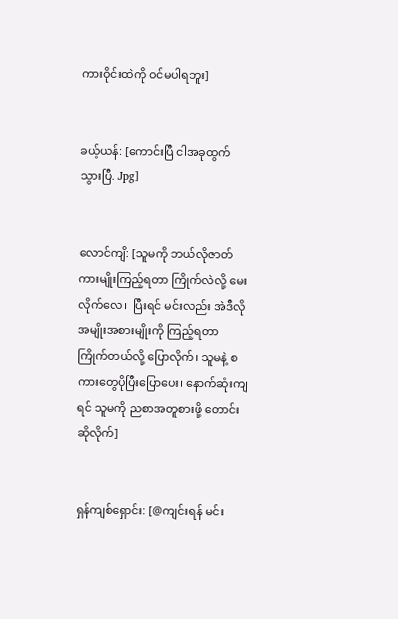ကားဝိုင်းထဲကို ဝင်မပါရဘူး]


ခယ့်ယန်: [ကောင်းပြီ ငါအခုထွက်သွားပြီ. Jpg]


လောင်ကျိ: [သူမကို ဘယ်လိုဇာတ်ကားမျိုးကြည့်ရတာ ကြိုက်လဲလို့ မေးလိုက်လေ၊  ပြီးရင် မင်းလည်း အဲဒီလိုအမျိုးအစားမျိုးကို ကြည့်ရတာ ကြိုက်တယ်လို့ ပြောလိုက်၊ သူမနဲ့ စကားတွေပိုပြီးပြောပေး၊ နောက်ဆုံးကျရင် သူမကို ညစာအတူစားဖို့ တောင်းဆိုလိုက်]


ရှန်ကျစ်ရှောင်း: [@ကျင်းရန် မင်း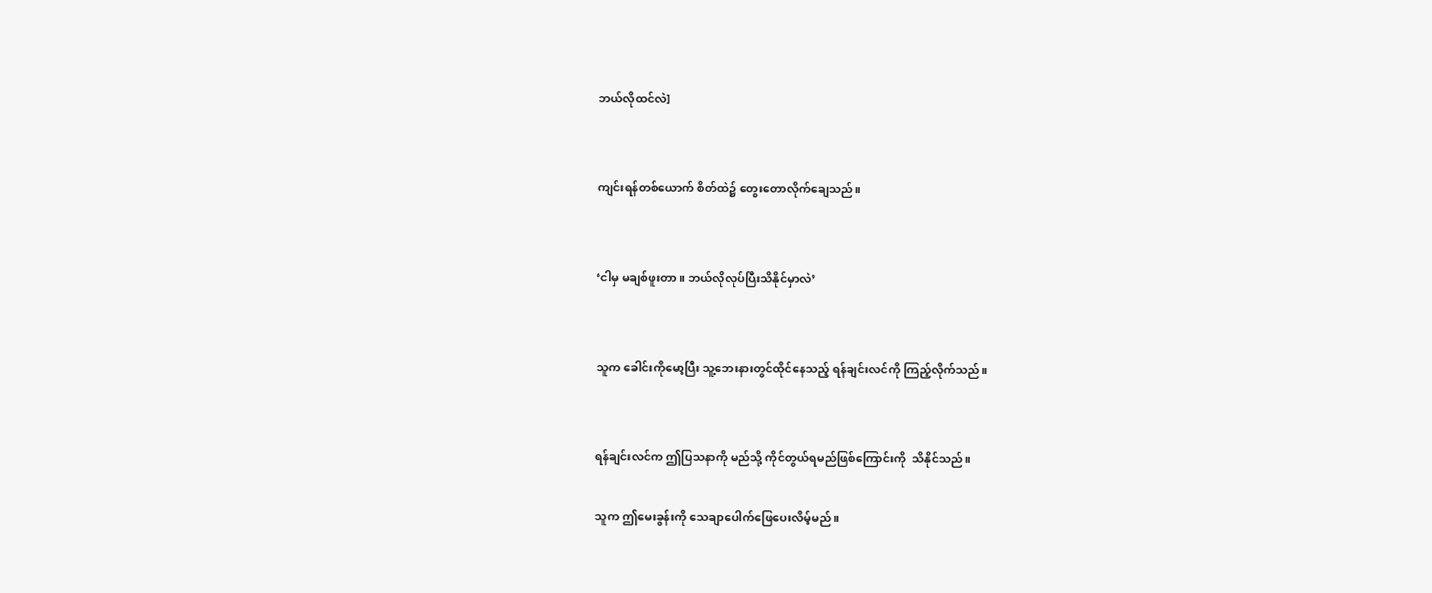ဘယ်လိုထင်လဲ]


ကျင်းရန်တစ်ယောက် စိတ်ထဲ၌ တွေးတောလိုက်ချေသည်။


‘ငါမှ မချစ်ဖူးတာ။ ဘယ်လိုလုပ်ပြီးသိနိုင်မှာလဲ’


သူက ခေါင်းကိုမော့ပြီး သူ့ဘေးနားတွင်ထိုင်နေသည့် ရန်ချင်းလင်ကို ကြည့်လိုက်သည်။


ရန်ချင်းလင်က ဤပြသနာကို မည်သို့ ကိုင်တွယ်ရမည်ဖြစ်ကြောင်းကို  သိနိုင်သည်။

သူက ဤမေးခွန်းကို သေချာပေါက်ဖြေပေးလိမ့်မည်။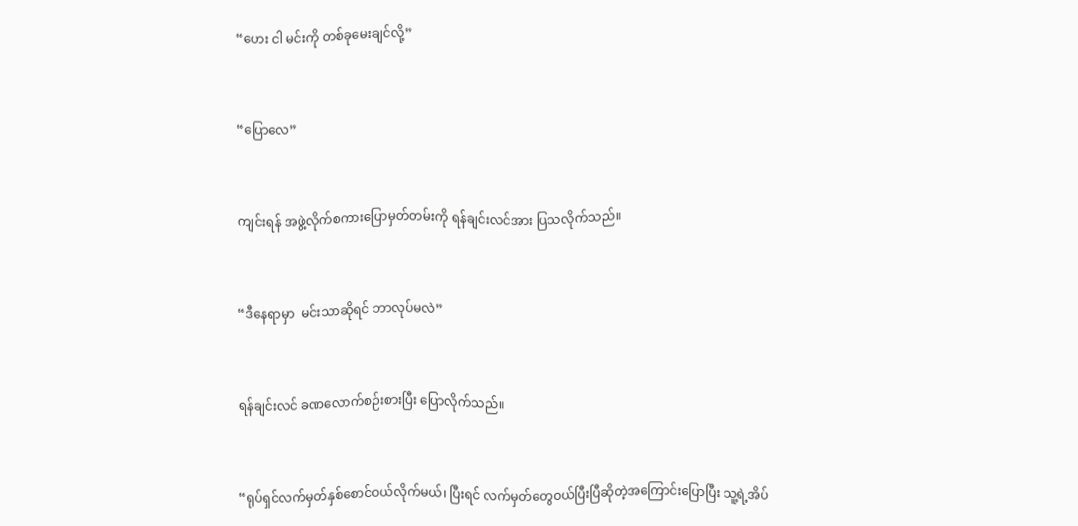“ဟေး ငါ မင်းကို တစ်ခုမေးချင်လို့”


“ပြောလေ”


ကျင်းရန် အဖွဲ့လိုက်စကားပြောမှတ်တမ်းကို ရန်ချင်းလင်အား ပြသလိုက်သည်။


“ဒီနေရာမှာ  မင်းသာဆိုရင် ဘာလုပ်မလဲ”


ရန်ချင်းလင် ခဏလောက်စဉ်းစားပြီး ပြောလိုက်သည်။


“ရုပ်ရှင်လက်မှတ်နှစ်စောင်ဝယ်လိုက်မယ်၊ ပြီးရင် လက်မှတ်တွေဝယ်ပြီးပြီဆိုတဲ့အကြောင်းပြောပြီး သူ့ရဲ့အိပ်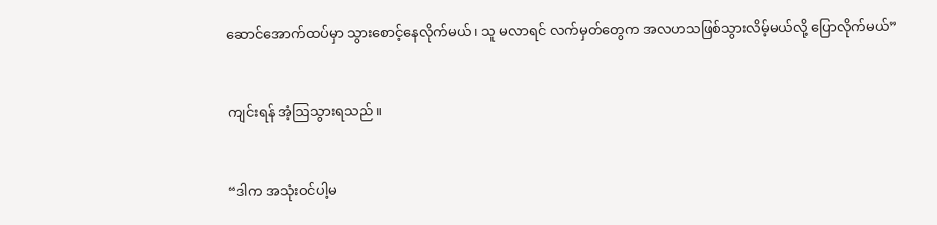ဆောင်အောက်ထပ်မှာ သွားစောင့်နေလိုက်မယ်၊ သူ မလာရင် လက်မှတ်တွေက အလဟသဖြစ်သွားလိမ့်မယ်လို့ ပြောလိုက်မယ်”


ကျင်းရန် အံ့ဩသွားရသည်။


“ဒါက အသုံးဝင်ပါ့မ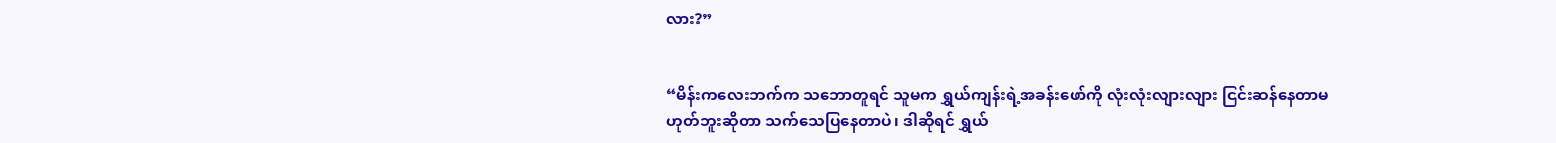လား?”


“မိန်းကလေးဘက်က သဘောတူရင် သူမက ရွှယ်ကျန်းရဲ့အခန်းဖော်ကို လုံးလုံးလျားလျား ငြင်းဆန်နေတာမဟုတ်ဘူးဆိုတာ သက်သေပြနေတာပဲ၊ ဒါဆိုရင် ရွှယ်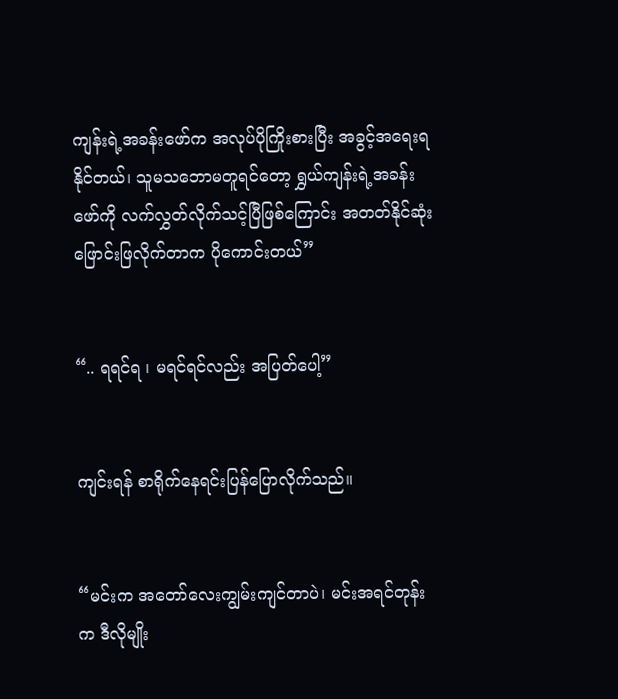ကျန်းရဲ့အခန်းဖော်က အလုပ်ပိုကြိုးစားပြီး အခွင့်အရေးရနိုင်တယ်၊ သူမသဘောမတူရင်တော့ ရွှယ်ကျန်းရဲ့အခန်းဖော်ကို လက်လွှတ်လိုက်သင့်ပြီဖြစ်ကြောင်း အတတ်နိုင်ဆုံးဖြောင်းဖြလိုက်တာက ပိုကောင်းတယ်”


“.. ရရင်ရ ၊ မရင်ရင်လည်း အပြတ်ပေါ့”


ကျင်းရန် စာရိုက်နေရင်းပြန်ပြောလိုက်သည်။


“မင်းက အတော်လေးကျွမ်းကျင်တာပဲ၊ မင်းအရင်တုန်းက ဒီလိုမျိုး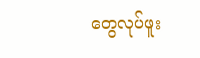တွေလုပ်ဖူး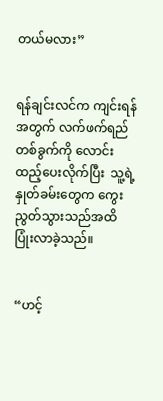တယ်မလား”


ရန်ချင်းလင်က ကျင်းရန်အတွက် လက်ဖက်ရည်တစ်ခွက်ကို လောင်းထည့်ပေးလိုက်ပြီး  သူ့ရဲ့နှုတ်ခမ်းတွေက ကွေးညွတ်သွားသည်အထိ ပြုံးလာခဲ့သည်။


“ဟင့်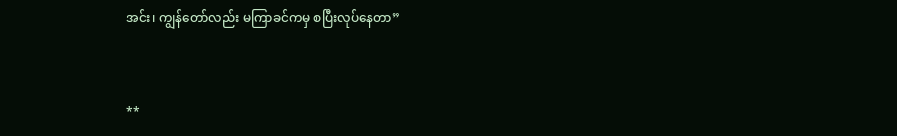အင်း၊ ကျွန်တော်လည်း မကြာခင်ကမှ စပြီးလုပ်နေတာ”


**